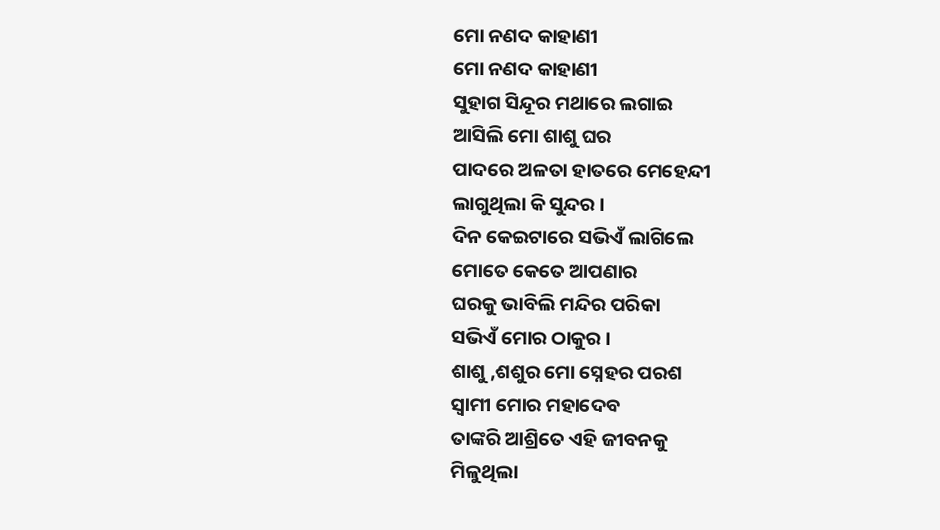ମୋ ନଣଦ କାହାଣୀ
ମୋ ନଣଦ କାହାଣୀ
ସୁହାଗ ସିନ୍ଦୂର ମଥାରେ ଲଗାଇ
ଆସିଲି ମୋ ଶାଶୁ ଘର
ପାଦରେ ଅଳତା ହାତରେ ମେହେନ୍ଦୀ
ଲାଗୁଥିଲା କି ସୁନ୍ଦର ।
ଦିନ କେଇଟାରେ ସଭିଏଁ ଲାଗିଲେ
ମୋତେ କେତେ ଆପଣାର
ଘରକୁ ଭାବିଲି ମନ୍ଦିର ପରିକା
ସଭିଏଁ ମୋର ଠାକୁର ।
ଶାଶୁ ,ଶଶୁର ମୋ ସ୍ନେହର ପରଶ
ସ୍ୱାମୀ ମୋର ମହାଦେବ
ତାଙ୍କରି ଆଶ୍ରିତେ ଏହି ଜୀବନକୁ
ମିଳୁଥିଲା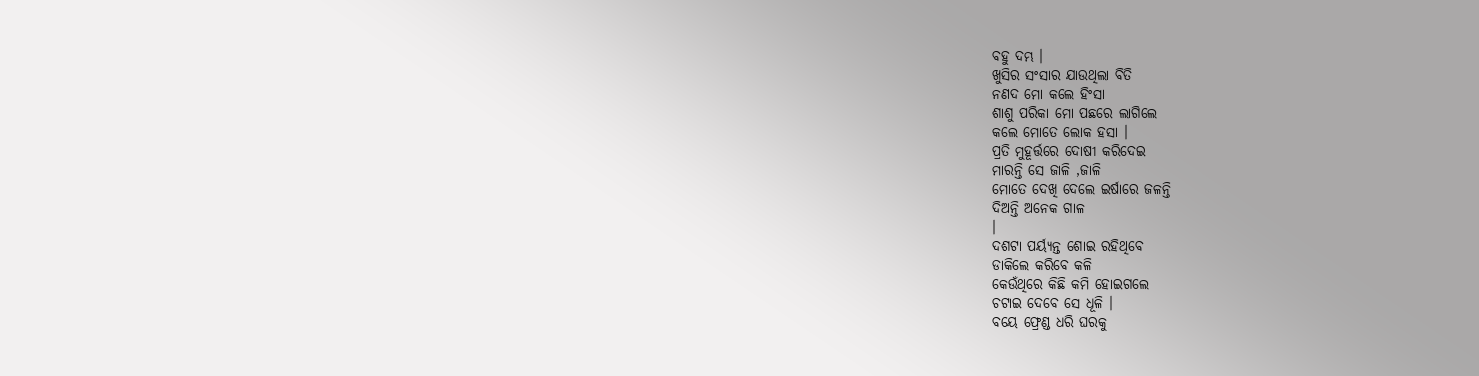ବହୁ ଦମ୍ଭ ।
ଖୁସିର ସଂସାର ଯାଉଥିଲା ବିତି
ନଣଦ ମୋ କଲେ ହିଂସା
ଶାଶୁ ପରିକା ମୋ ପଛରେ ଲାଗିଲେ
କଲେ ମୋତେ ଲୋକ ହସା ।
ପ୍ରତି ମୁହୂର୍ତ୍ତରେ ଦୋଷୀ କରିଦେଇ
ମାରନ୍ତି ସେ ଜାଳି ,ଜାଳି
ମୋତେ ଦେଖି ଦେଲେ ଇର୍ଷାରେ ଜଳନ୍ତି
ଦିଅନ୍ତି ଅନେକ ଗାଳ
।
ଦଶଟା ପର୍ୟ୍ଯନ୍ତ ଶୋଇ ରହିଥିବେ
ଡାକିଲେ କରିବେ କଳି
କେଉଁଥିରେ କିଛି କମି ହୋଇଗଲେ
ଚଟାଇ ଦେବେ ସେ ଧୂଳି ।
ବୟେ ଫ୍ରେଣ୍ଡ ଧରି ଘରକୁ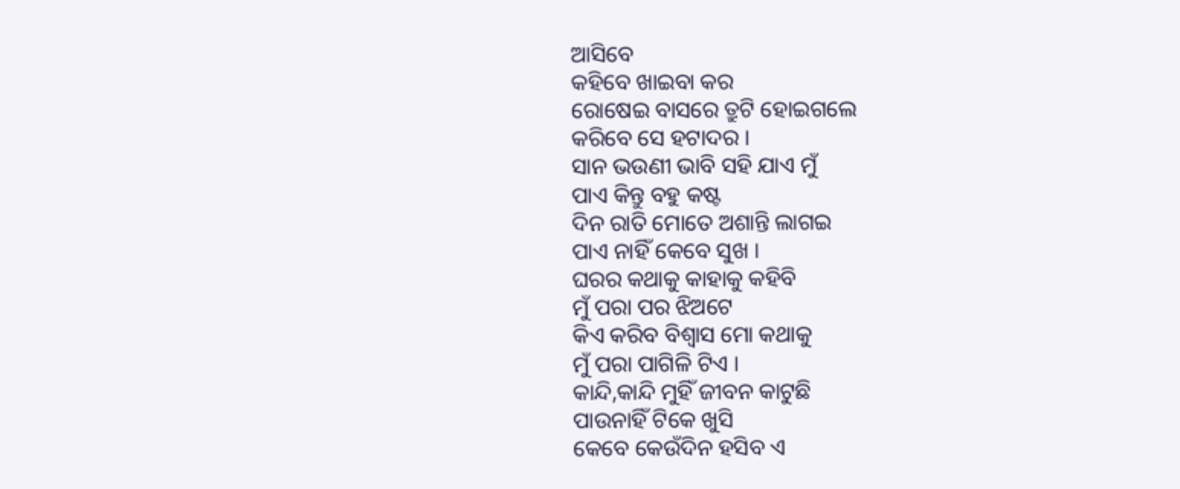ଆସିବେ
କହିବେ ଖାଇବା କର
ରୋଷେଇ ବାସରେ ତ୍ରୁଟି ହୋଇଗଲେ
କରିବେ ସେ ହଟାଦର ।
ସାନ ଭଉଣୀ ଭାବି ସହି ଯାଏ ମୁଁ
ପାଏ କିନ୍ତୁ ବହୁ କଷ୍ଟ
ଦିନ ରାତି ମୋତେ ଅଶାନ୍ତି ଲାଗଇ
ପାଏ ନାହିଁ କେବେ ସୁଖ ।
ଘରର କଥାକୁ କାହାକୁ କହିବି
ମୁଁ ପରା ପର ଝିଅଟେ
କିଏ କରିବ ବିଶ୍ୱାସ ମୋ କଥାକୁ
ମୁଁ ପରା ପାଗିଳି ଟିଏ ।
କାନ୍ଦି,କାନ୍ଦି ମୁହିଁ ଜୀବନ କାଟୁଛି
ପାଉନାହିଁ ଟିକେ ଖୁସି
କେବେ କେଉଁଦିନ ହସିବ ଏ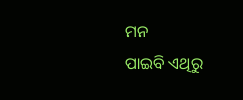ମନ
ପାଇବି ଏଥିରୁ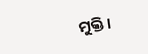ମୁକ୍ତି ।